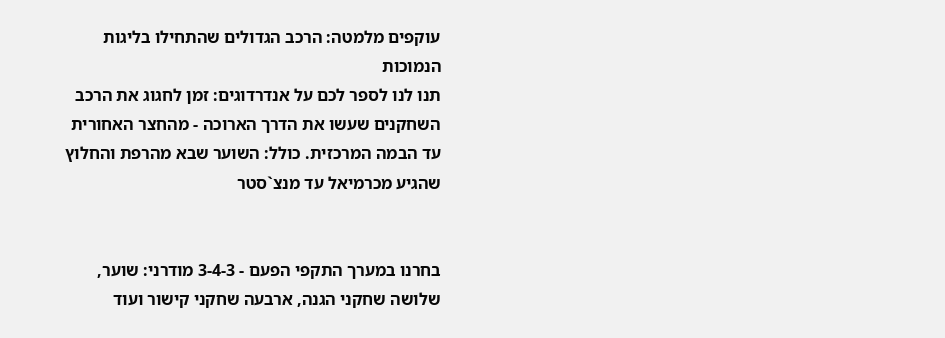עוקפים מלמטה: הרכב הגדולים שהתחילו בליגות הנמוכות
תנו לנו לספר לכם על אנדרדוגים: זמן לחגוג את הרכב השחקנים שעשו את הדרך הארוכה - מהחצר האחורית עד הבמה המרכזית. כולל: השוער שבא מהרפת והחלוץ שהגיע מכרמיאל עד מנצ`סטר


בחרנו במערך התקפי הפעם - 3-4-3 מודרני: שוער, שלושה שחקני הגנה, ארבעה שחקני קישור ועוד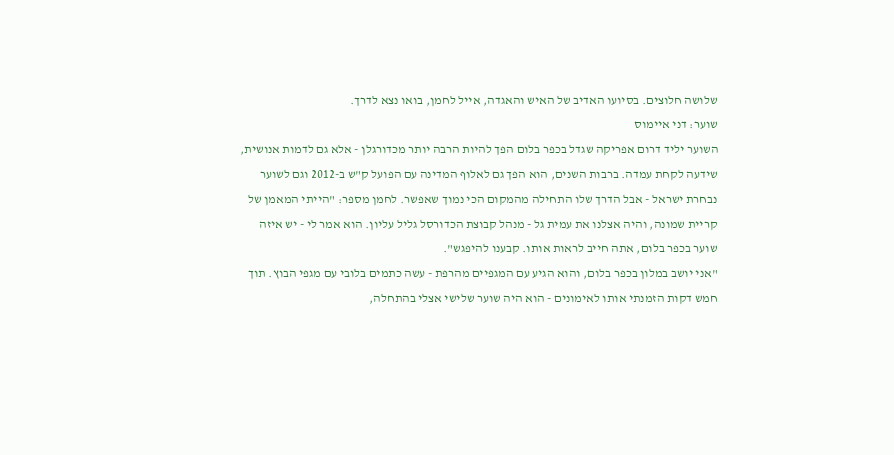שלושה חלוצים. בסיועו האדיב של האיש והאגדה, אייל לחמן, בואו נצא לדרך.
שוער: דני איימוס
השוער יליד דרום אפריקה שגדל בכפר בלום הפך להיות הרבה יותר מכדורגלן - אלא גם לדמות אנושית, שידעה לקחת עמדה. ברבות השנים, הוא הפך גם לאלוף המדינה עם הפועל ק"ש ב-2012 וגם לשוער נבחרת ישראל - אבל הדרך שלו התחילה מהמקום הכי נמוך שאפשר. לחמן מספר: "הייתי המאמן של קריית שמונה, והיה אצלנו את עמית גל - מנהל קבוצת הכדורסל גליל עליון. הוא אמר לי - יש איזה שוער בכפר בלום, אתה חייב לראות אותו. קבענו להיפגש".
"אני יושב במלון בכפר בלום, והוא הגיע עם המגפיים מהרפת - עשה כתמים בלובי עם מגפי הבוץ. תוך חמש דקות הזמנתי אותו לאימונים - הוא היה שוער שלישי אצלי בהתחלה,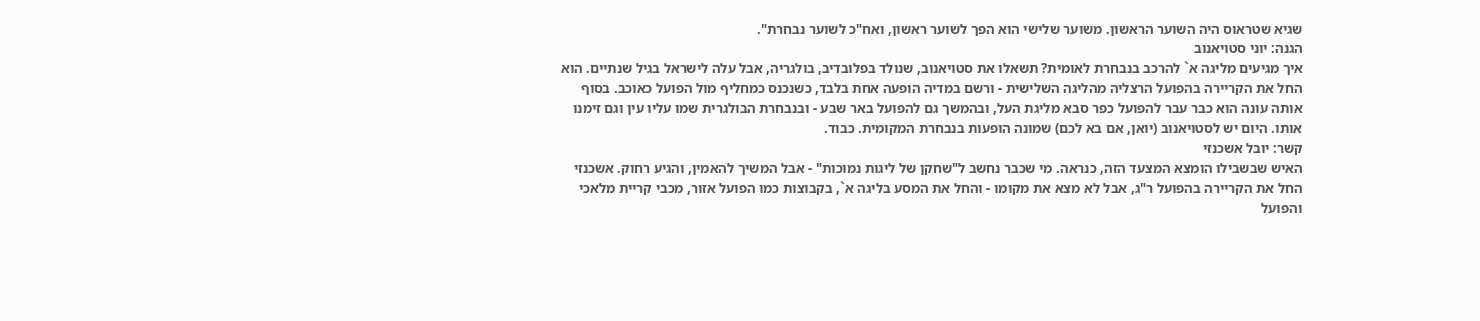שגיא שטראוס היה השוער הראשון. משוער שלישי הוא הפך לשוער ראשון, ואח"כ לשוער נבחרת".
הגנה: יוני סטויאנוב
איך מגיעים מליגה א` להרכב בנבחרת לאומית? תשאלו את סטויאנוב, שנולד בפלובדיב, בולגריה, אבל עלה לישראל בגיל שנתיים. הוא החל את הקריירה בהפועל הרצליה מהליגה השלישית - ורשם במדיה הופעה אחת בלבד, כשנכנס כמחליף מול הפועל כאוכב. בסוף אותה עונה הוא כבר עבר להפועל כפר סבא מליגת העל, ובהמשך גם להפועל באר שבע - ובנבחרת הבולגרית שמו עליו עין וגם זימנו אותו. היום יש לסטויאנוב (יואן, אם בא לכם) שמונה הופעות בנבחרת המקומית. כבוד.
קשר: יובל אשכנזי
האיש שבשבילו הומצא המצעד הזה, כנראה. מי שכבר נחשב ל"שחקן של ליגות נמוכות" - אבל המשיך להאמין, והגיע רחוק. אשכנזי החל את הקריירה בהפועל ר"ג, אבל לא מצא את מקומו - והחל את המסע בליגה א`, בקבוצות כמו הפועל אזור, מכבי קריית מלאכי והפועל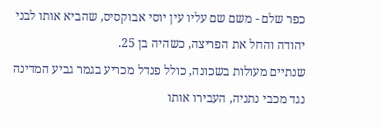כפר שלם - משם שם עליו עין יוסי אבוקסיס, שהביא אותו לבני יהודה והחל את הפריצה, כשהיה בן 25.
שנתיים מעולות בשכונה, כולל פנדל מכריע בגמר גביע המדינה נגד מכבי נתניה, העבירו אותו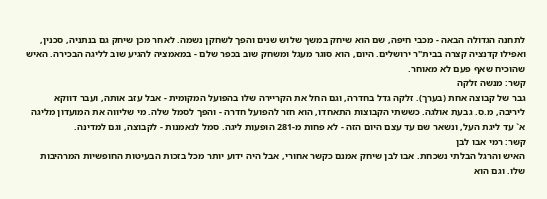לתחנה הגדולה הבאה - מכבי חיפה, שם הוא שיחק במשך שלוש שנים והפך לשחקן נשמה. לאחר מכן שיחק גם בנתניה, סכנין, ואפילו קדנציה קצרה בבית"ר ירושלים. היום, הוא סוגר מעגל ומשחק שוב בכפר שלם - במאמציה להגיע שוב לליגה הבכירה. האיש שהוכיח שאף פעם לא מאוחר.
קשר: מנשה זלקה
גבר של קבוצה אחת (בערך). זלקה גדל בחדרה, וגם החל את הקריירה שלו בהפועל המקומית - אבל עזב אותה, ועבר דווקא ליריבה, מ.ס. גבעת אולגה. כששתי הקבוצות התאחדו, הוא חזר להפועל חדרה - והפך לסמל שלה. מי שליווה את המועדון מליגה א` עד ליגת העל, ונשאר שם עד עצם היום הזה - לא פחות מ-281 הופעות ליגה. סמל לנאמנות - לקבוצה, וגם למדינה.
קשר: רמי אבו לבן
האיש והרגל הבלתי נשכחת. אבו לבן שיחק אמנם כקשר אחורי, אבל היה ידוע יותר מכל בזכות הבעיטות החופשיות המרהיבות שלו. וגם הוא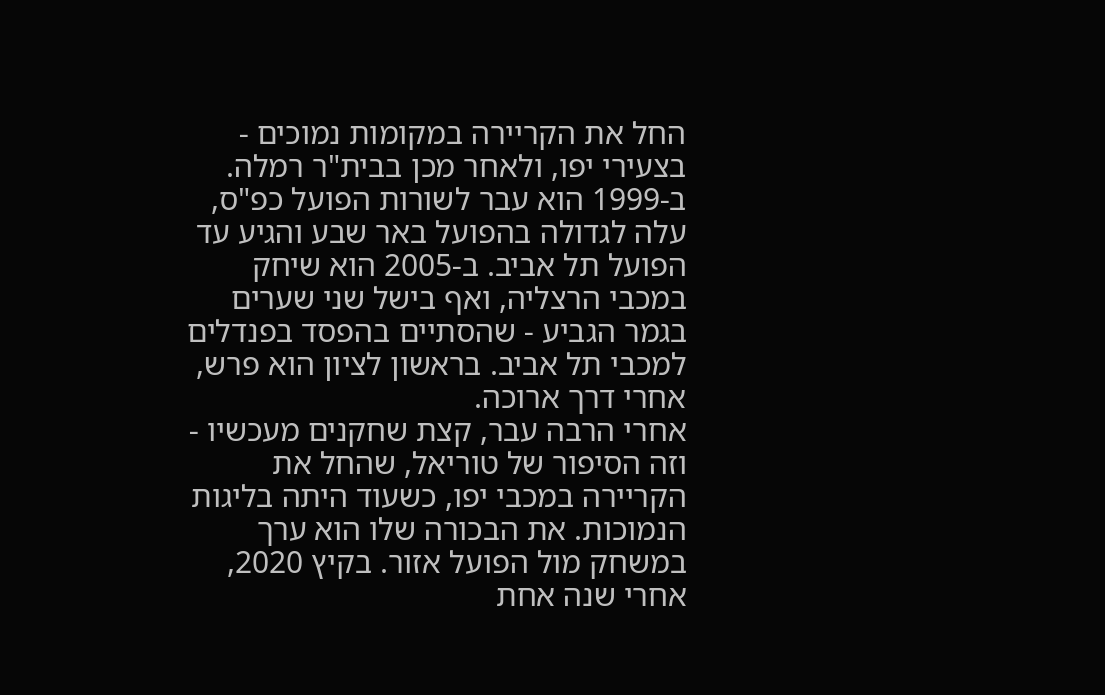החל את הקריירה במקומות נמוכים - בצעירי יפו, ולאחר מכן בבית"ר רמלה. ב-1999 הוא עבר לשורות הפועל כפ"ס, עלה לגדולה בהפועל באר שבע והגיע עד הפועל תל אביב. ב-2005 הוא שיחק במכבי הרצליה, ואף בישל שני שערים בגמר הגביע - שהסתיים בהפסד בפנדלים למכבי תל אביב. בראשון לציון הוא פרש, אחרי דרך ארוכה.
אחרי הרבה עבר, קצת שחקנים מעכשיו - וזה הסיפור של טוריאל, שהחל את הקריירה במכבי יפו, כשעוד היתה בליגות הנמוכות. את הבכורה שלו הוא ערך במשחק מול הפועל אזור. בקיץ 2020, אחרי שנה אחת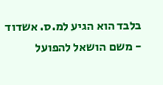בלבד הוא הגיע למ.ס. אשדוד - משם הושאל להפועל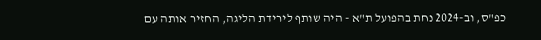כפ"ס, וב-2024 נחת בהפועל ת"א - היה שותף לירידת הליגה, החזיר אותה עם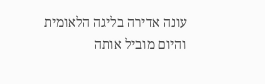עונה אדירה בליגה הלאומית והיום מוביל אותה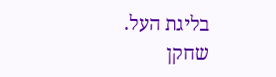בליגת העל. שחקן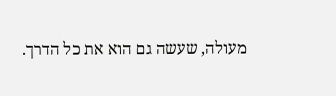מעולה, שעשה גם הוא את כל הדרך.